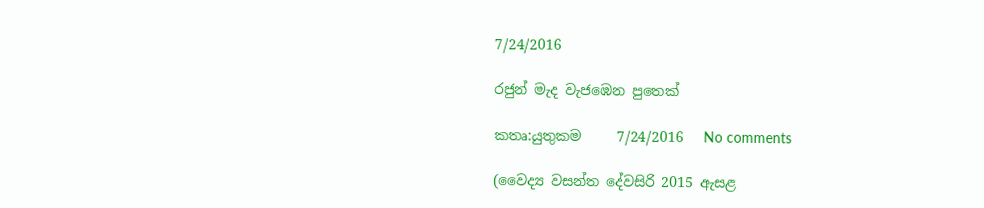7/24/2016

රජුන් මැද වැජඹෙන පුතෙක්

කතෘ:යුතුකම     7/24/2016   No comments

(වෛද්‍ය වසන්ත දේවසිරි 2015 ඇසළ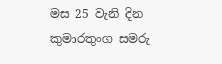මස 25 වැනි දින කුමාරතුංග සමරු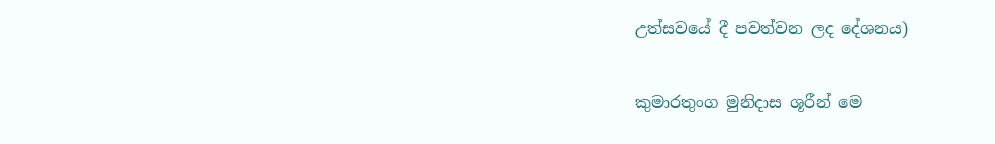උත්සවයේ දී පවත්වන ලද දේශනය)

කුමාරතුංග මුනිදාස ශූරීන් මෙ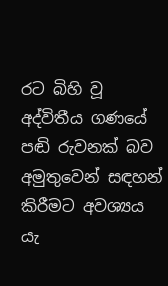රට බිහි වූ අද්විතීය ගණයේ පඬි රුවනක් බව අමුතුවෙන් සඳහන් කිරීමට අවශ්‍යය යැ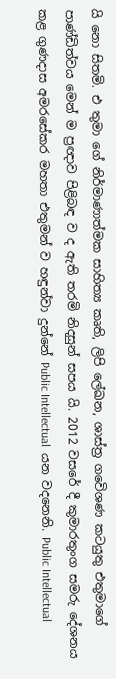යි නො සිතමි. එ තුමා ගේ නිර්මාණාත්මක සාහිත්‍ය කෘති, ලිපි ලේඛන, ශාස්ත්‍ර ගවෙිශණ කටයුතු එතුමාගේ පාණ්ඩිත්වය මෙන් ම ප්‍රඥාව පිළිබඳ ව ද ඇති තරමි නිදසුන් සපය යි. 2012 වසරේ දී කුමාරතුංග සමරු දේශනය කළ ගුණදාස අමරසේකර මහතා එතුමන් ව හඳුන්වා දුන්නේ Public Intellectual  යන වදනෙනි. Public Intellectual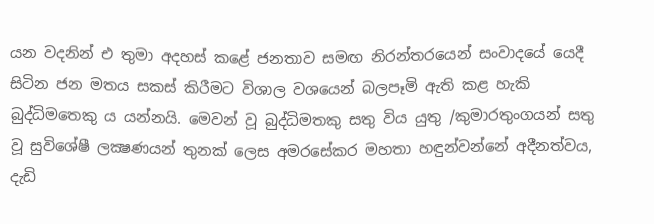යන වදනින් එ තුමා අදහස් කළේ ජනතාව සමඟ නිරන්තරයෙන් සංවාදයේ යෙදී සිටින ජන මතය සකස් කිරීමට විශාල වශයෙන් බලපෑමි ඇති කළ හැකි බුද්ධිමතෙකු ය යන්නයි. මෙවන් වූ බුද්ධිමතකු සතු විය යුතු /කුමාරතුංගයන් සතු වූ සුවිශේෂී ලක්‍ෂණයන් තුනක් ලෙස අමරසේකර මහතා හඳුන්වන්නේ අදීනත්වය, දැඩි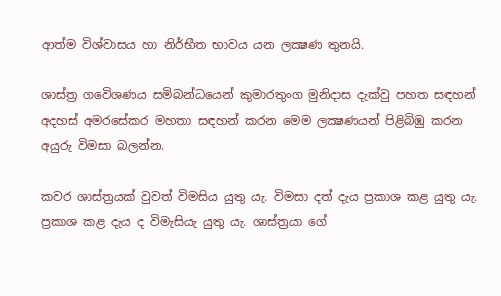ආත්ම විශ්වාසය හා නිර්භීත භාවය යන ලක්‍ෂණ තුනයි.

ශාස්ත්‍ර ගවෙිශණය සමිබන්ධයෙන් කුමාරතුංග මුනිදාස දැක්වු පහත සඳහන් අදහස් අමරසේකර මහතා සඳහන් කරන මෙම ලක්‍ෂණයන් පිළිබිඹු කරන අයුරු විමසා බලන්න.

කවර ශාස්ත්‍රයක් වුවත් විමසිය යුතු යැ. විමසා දත් දැය ප්‍රකාශ කළ යුතු යැ. ප්‍රකාශ කළ දැය ද විමැසියැ යුතු යැ. ශාස්ත්‍රයා ගේ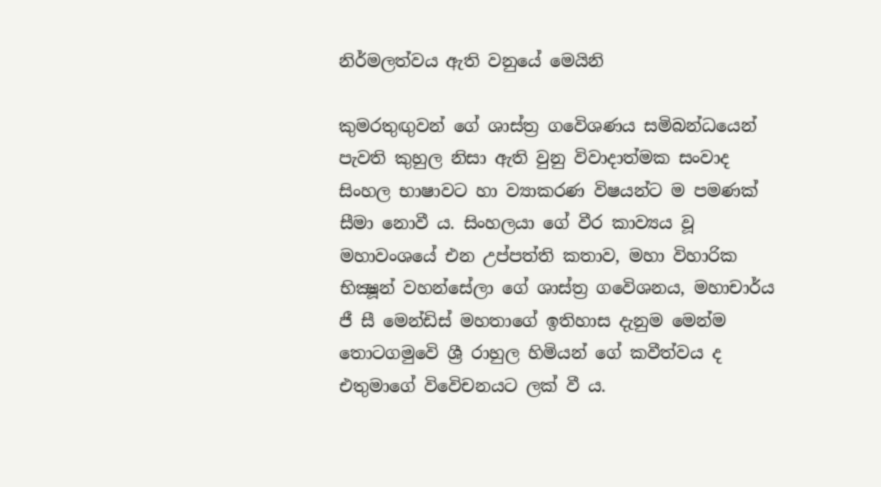නිර්මලත්වය ඇති වනුයේ මෙයිනි

කුමරතුඟුවන් ගේ ශාස්ත්‍ර ගවෙිශණය සමිබන්ධයෙන් පැවති කුහුල නිසා ඇති වුනු විවාදාත්මක සංවාද සිංහල භාෂාවට හා ව්‍යාකරණ විෂයන්ට ම පමණක් සීමා නොවී ය. සිංහලයා ගේ වීර කාව්‍යය වූ මහාවංශයේ එන උප්පත්ති කතාව, මහා විහාරික භික්‍ෂූන් වහන්සේලා ගේ ශාස්ත්‍ර ගවෙිශනය, මහාචාර්ය ජී සී මෙන්ඩිස් මහතාගේ ඉතිහාස දැනුම මෙන්ම තොටගමුවෙි ශ්‍රී රාහුල හිමියන් ගේ කවීත්වය ද එතුමාගේ විවෙිචනයට ලක් වී ය.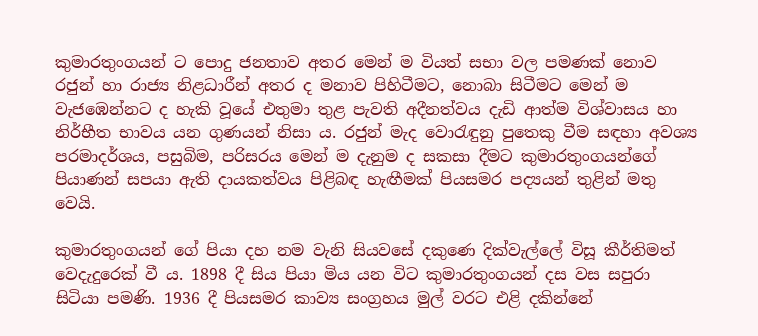කුමාරතුංගයන් ට පොදු ජනතාව අතර මෙන් ම වියත් සභා වල පමණක් නොව රජුන් හා රාජ්‍ය නිළධාරීන් අතර ද මනාව පිහිටීමට, නොබා සිටීමට මෙන් ම වැජඹෙන්නට ද හැකි වූයේ එතුමා තුළ පැවති අදීනත්වය දැඩි ආත්ම විශ්වාසය හා නිර්භීත භාවය යන ගුණයන් නිසා ය. රජුන් මැද වොරැඳුනු පුතෙකු වීම සඳහා අවශ්‍ය පරමාදර්ශය, පසුබිම, පරිසරය මෙන් ම දැනුම ද සකසා දීමට කුමාරතුංගයන්ගේ පියාණන් සපයා ඇති දායකත්වය පිළිබඳ හැඟීමක් පියසමර පද්‍යයන් තුළින් මතු වෙයි.

කුමාරතුංගයන් ගේ පියා දහ නම වැනි සියවසේ දකුණෙ දික්වැල්ලේ විසූ කීර්තිමත් වෙදැදුරෙක් වී ය. 1898 දී සිය පියා මිය යන විට කුමාරතුංගයන් දස වස සපුරා සිටියා පමණි. 1936 දී පියසමර කාව්‍ය සංග්‍රහය මුල් වරට එළි දකින්නේ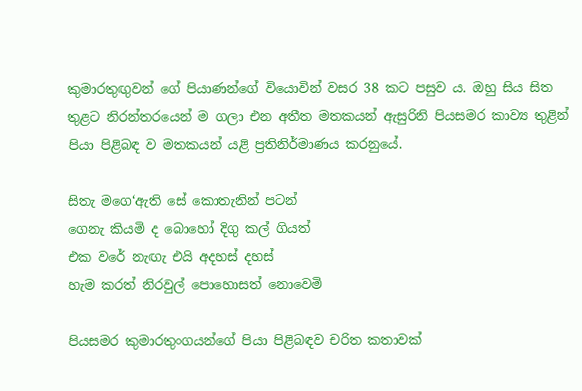කුමාරතුඟුවන් ගේ පියාණන්ගේ වියොවින් වසර 38 කට පසුව ය. ඔහු සිය සිත තුළට නිරන්තරයෙන් ම ගලා එන අතීත මතකයන් ඇසුරිනි පියසමර කාව්‍ය තුළින් පියා පිළිබඳ ව මතකයන් යළි ප්‍රතිනිර්මාණය කරනුයේ.

සිතැ මගෙ‘ඇති සේ කොතැනින් පටන්
ගෙනැ කියමි ද බොහෝ දිගු කල් ගියත්
එක වරේ නැඟැ එයි අදහස් දහස්
හැම කරත් නිරවුල් පොහොසත් නොවෙමි

පියසමර කුමාරතුංගයන්ගේ පියා පිළිබඳව චරිත කතාවක්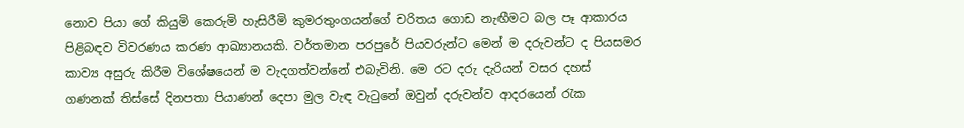නොව පියා ගේ කියුමි කෙරුමි හැසිරීමි කුමරතුංගයන්ගේ චරිතය ගොඩ නැඟීමට බල පෑ ආකාරය පිළිබඳව විවරණය කරණ ආඛ්‍යානයකි. වර්තමාන පරපුරේ පියවරුන්ට මෙන් ම දරුවන්ට ද පියසමර කාව්‍ය අසුරු කිරීම විශේෂයෙන් ම වැදගත්වන්නේ එබැවිනි. මෙ රට දරු දැරියන් වසර දහස් ගණනක් තිස්සේ දිනපතා පියාණන් දෙපා මුල වැඳ වැටුනේ ඔවුන් දරුවන්ව ආදරයෙන් රැක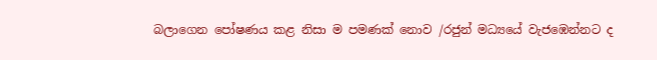බලාගෙන පෝෂණය කළ නිසා ම පමණක් නොව /රජුන් මධ්‍යයේ වැජඹෙන්නට ද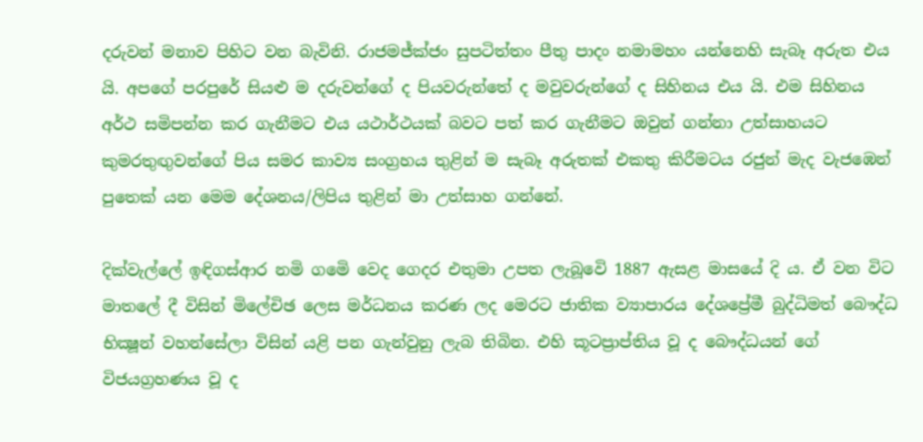දරුවන් මනාව පිහිට වන බැවිනි. රාජමජ්ක්‍ජං සුපටිත්තං පීතු පාදං නමාමහං යන්නෙහි සැබෑ අරුත එය යි. අපගේ පරපුරේ සියළු ම දරුවන්ගේ ද පියවරුන්තේ ද මවුවරුන්ගේ ද සිහිනය එය යි. එම සිහිනය අර්ථ සමිපන්න කර ගැනීමට එය යථාර්ථයක් බවට පත් කර ගැනීමට ඔවුන් ගන්නා උත්සාහයට කුමරතුඟුවන්ගේ පිය සමර කාව්‍ය සංග්‍රහය තුළින් ම සැබෑ අරුතක් එකතු කිරීමටය රජුන් මැද වැජඹෙන් පුතෙක් යන මෙම දේශනය/ලිපිය තුළින් මා උත්සාහ ගන්නේ.

දික්වැල්ලේ ඉඳිගස්ආර නමි ගමෙි වෙද ගෙදර එතුමා උපත ලැබූවෙි 1887 ඇසළ මාසයේ දි ය. ඒ වන විට මාතලේ දී විසින් මිලේචිඡ ලෙස මර්ධනය කරණ ලද මෙරට ජාතික ව්‍යාපාරය දේශප්‍රේමී බුද්ධිමත් බෞද්ධ භික්‍ෂූන් වහන්සේලා විසින් යළි පන ගැන්වුනු ලැබ තිබින. එහි කූටප්‍රාප්තිය වූ ද බෞද්ධයන් ගේ විජයග්‍රහණය වූ ද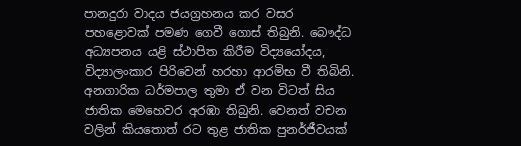පානදුරා වාදය ජයග්‍රහනය කර වසර පහළොවක් පමණ ගෙවී ගොස් තිබුනි. බෞද්ධ අධ්‍යපනය යළි ස්ථාපිත කිරීම විද්‍යයෝදය, විද්‍යාලංකාර පිරිවෙන් හරහා ආරමිභ වී තිබිනි. අනගාරික ධර්මපාල තුමා ඒ වන විටත් සිය ජාතික මෙහෙවර අරඹා තිබුනි. වෙනත් වචන වලින් කියතොත් රට තුළ ජාතික පුනර්ජීවයක්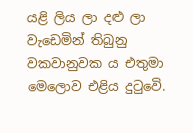යළි ලිය ලා දළු ලා වැඩෙමින් තිබුනු වකවානුවක ය එතුමා මෙලොව එළිය දුටුවෙි.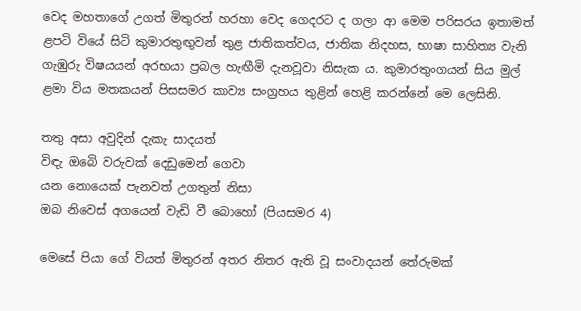වෙද මහතාගේ උගත් මිතුරන් හරහා වෙද ගෙදරට ද ගලා ආ මෙම පරිසරය ඉතාමත් ළපටි වියේ සිටි කුමාරතුඟුවන් තුළ ජාතිකත්වය, ජාතික නිදහස, භාෂා සාහිත්‍ය වැනි ගැඹුරු විෂයයන් අරභයා ප්‍රබල හැඟීමි දැනවූවා නිසැක ය. කුමාරතුංගයන් සිය මුල් ළමා විය මතකයන් පිසසමර කාව්‍ය සංග්‍රහය තුළින් හෙළි කරන්නේ මෙ ලෙසිනි.

තතු අසා අවුදින් දැකැ සාදයත්
විඳැ ඔබෙි වරුවක් දෙඩුමෙන් ගෙවා
යන නොයෙක් පැනවත් උගතුන් නිසා
ඔබ නිවෙස් අගයෙන් වැඩි වී බොහෝ (පියසමර 4)

මෙසේ පියා ගේ වියත් මිතුරන් අතර නිතර ඇති වූ සංවාදයන් තේරුමක්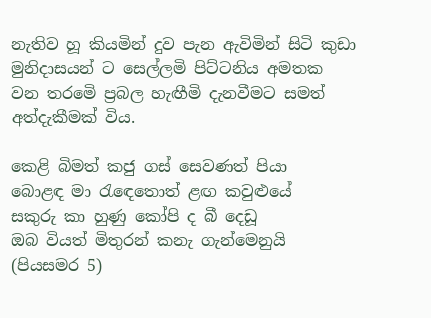නැතිව හූ කියමින් දුව පැන ඇවිමින් සිටි කුඩා මුනිදාසයන් ට සෙල්ලමි පිට්ටනිය අමතක වන තරමෙි ප්‍රබල හැඟීමි දැනවීමට සමත් අත්දැකීමක් විය.

කෙළි බිමත් කජු ගස් සෙවණත් පියා
බොළඳ මා රැඳෙතොත් ළඟ කවුළුයේ
සකුරු කා හුණු කෝපි ද බී දෙඩූ
ඔබ වියත් මිතුරන් කනැ ගැන්මෙනුයි (පියසමර 5)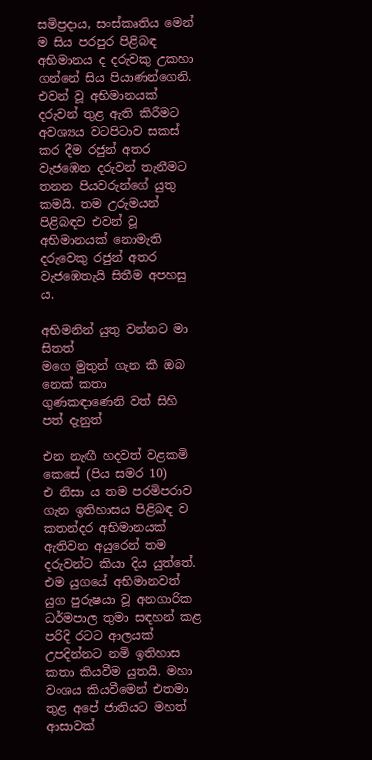සමිප්‍රදාය, සංස්කෘතිය මෙන් ම සිය පරපුර පිළිබඳ අභිමානය ද දරුවකු උකහා ගන්නේ සිය පියාණන්ගෙනි. එවන් වූ අභිමානයක් දරුවන් තුළ ඇති කිරීමට අවශ්‍යය වටපිටාව සකස් කර දීම රජුන් අතර වැජඹෙන දරුවන් තැනීමට තනන පියවරුන්ගේ යුතු කමයි. තම උරුමයන් පිළිබඳව එවන් වූ අභිමානයක් නොමැති දරුවෙකු රජුන් අතර වැජඹෙතැයි සිතීම අපහසු ය.

අභිමනින් යුතු වන්නට මා සිතත්
මගෙ මුතුන් ගැන කී ඔබ නෙක් කතා
ගුණකඳාණෙනි වත් සිහි පත් දැනුත්

එන නැඟී හදවත් වළකමි කෙසේ (පිය සමර 10)
එ නිසා ය තම පරමිපරාව ගැන ඉතිහාසය පිළිබඳ ව කතන්දර අභිමානයක් ඇතිවන අයුරෙන් තම දරුවන්ට කියා දිය යුත්තේ. එම යුගයේ අභිමානවත් යුග පුරුෂයා වූ අනගාරික ධර්මපාල තුමා සඳහන් කළ පරිදි රටට ආලයක් උපදින්නට නමි ඉතිහාස කතා කියවීම යුතයි. මහා වංශය කියවීමෙන් එතමා තුළ අපේ ජාතියට මහත් ආසාවක්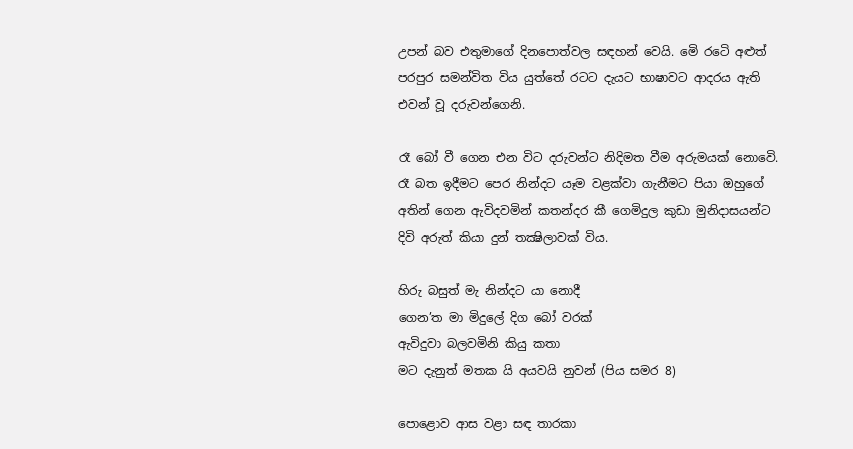උපන් බව එතුමාගේ දිනපොත්වල සඳහන් වෙයි. මෙි රටෙි අළුත් පරපුර සමන්විත විය යුත්තේ රටට දැයට භාෂාවට ආදරය ඇති එවන් වූ දරුවන්ගෙනි.

රෑ බෝ වී ගෙන එන විට දරුවන්ට නිදිමත වීම අරුමයක් නොවෙි. රෑ බත ඉදීමට පෙර නින්දට යෑම වළක්වා ගැනීමට පියා ඔහුගේ අතින් ගෙන ඇවිදවමින් කතන්දර කී ගෙමිදුල කුඩා මුනිදාසයන්ට දිවි අරුත් කියා දුන් තක්‍ෂිලාවක් විය.

හිරු බසුත් මැ නින්දට යා නොදී
ගෙන’ත මා මිදුලේ දිග බෝ වරක්
ඇවිදුවා බලවමිනි කියු කතා
මට දැනුත් මතක යි අයවයි නුවන් (පිය සමර 8)

පොළොව ආස වළා සඳ තාරකා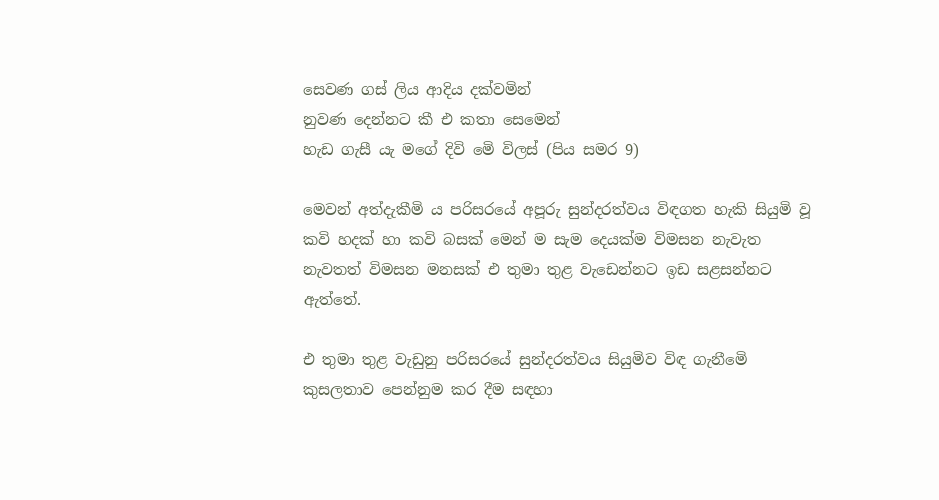සෙවණ ගස් ලිය ආදිය දක්වමින්
නුවණ දෙන්නට කී එ කතා සෙමෙන්
හැඩ ගැසී යැ මගේ දිවි මෙි විලස් (පිය සමර 9)

මෙවන් අත්දැකීමි ය පරිසරයේ අපූරු සුන්දරත්වය විඳගත හැකි සියුමි වූ කවි හදක් හා කවි බසක් මෙන් ම සැම දෙයක්ම විමසන නැවැත නැවතත් විමසන මනසක් එ තුමා තුළ වැඩෙන්නට ඉඩ සළසන්නට ඇත්තේ.

එ තුමා තුළ වැඩුනු පරිසරයේ සුන්දරත්වය සියුමිව විඳ ගැනීමෙි කුසලතාව පෙන්නුම කර දීම සඳහා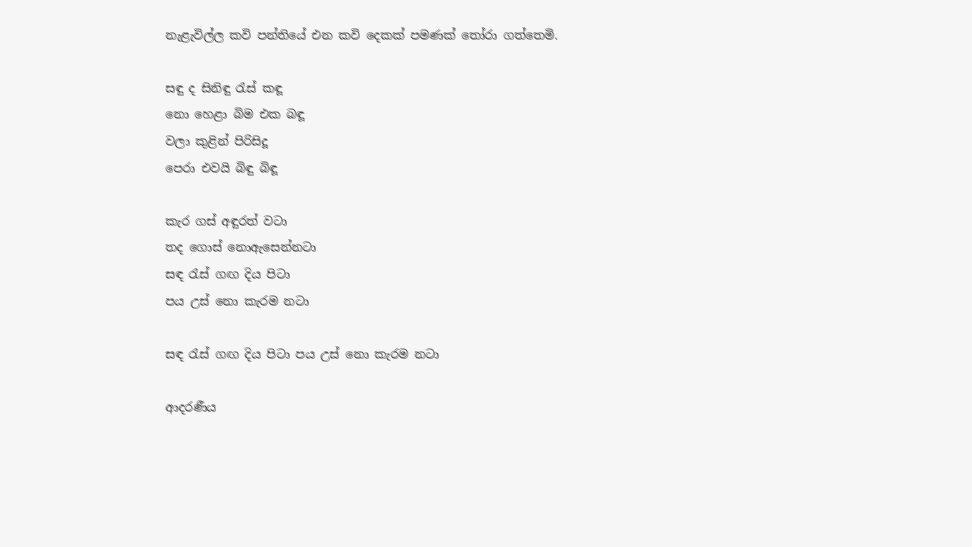නැළැවිල්ල කවි පන්තියේ එන කවි දෙකක් පමණක් තෝරා ගත්තෙමි.

සඳු ද සිනිඳු රැස් කඳූ
නො හෙළා බිම එක බඳූ
වලා කුළින් පිරිසිදූ
පෙරා එවයි බිඳු බිඳූ

කැර ගස් අඳුරත් වටා
තද ගොස් නොඇසෙන්නටා
සඳ රැස් ගඟ දිය පිටා
පය උස් නො කැරම නටා

සඳ රැස් ගඟ දිය පිටා පය උස් නො කැරම නටා

ආදරණීය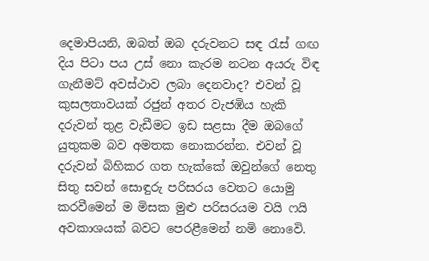දෙමාපියනි, ඔබත් ඔබ දරුවනට සඳ රැස් ගඟ දිය පිටා පය උස් නො කැරම නටන අයරු විඳ ගැනීමට් අවස්ථාව ලබා දෙනවාද? එවන් වූ කුසලතාවයක් රජුන් අතර වැජඹිය හැකි දරුවන් තුළ වැඩීමට ඉඩ සළසා දීම ඔබගේ යුතුකම බව අමතක නොකරන්න. එවන් වූ දරුවන් බිහිකර ගත හැක්කේ ඔවුන්ගේ නෙතු සිතු සවන් සොඳුරු පරිසරය වෙතට යොමු කරවීමෙන් ම මිසක මුළු පරිසරයම වයි ෆයි අවකාශයක් බවට පෙරළීමෙන් නමි නොවෙි.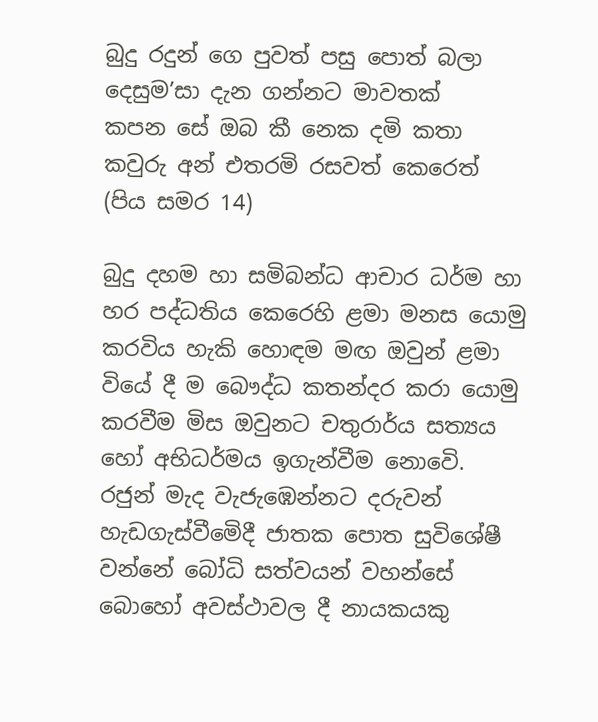බුදු රදුන් ගෙ පුවත් පසු පොත් බලා
දෙසුම’සා දැන ගන්නට මාවතක්
කපන සේ ඔබ කී නෙක දමි කතා
කවුරු අන් එතරමි රසවත් කෙරෙත් (පිය සමර 14)

බුදු දහම හා සමිබන්ධ ආචාර ධර්ම හා හර පද්ධතිය කෙරෙහි ළමා මනස යොමු කරවිය හැකි හොඳම මඟ ඔවුන් ළමා වියේ දී ම බෞද්ධ කතන්දර කරා යොමු කරවීම මිස ඔවුනට චතුරාර්ය සත්‍යය හෝ අභිධර්මය ඉගැන්වීම නොවෙි. රජුන් මැද වැජැඹෙන්නට දරුවන් හැඩගැස්වීමෙිදී ජාතක පොත සුවිශේෂී වන්නේ බෝධි සත්වයන් වහන්සේ බොහෝ අවස්ථාවල දී නායකයකු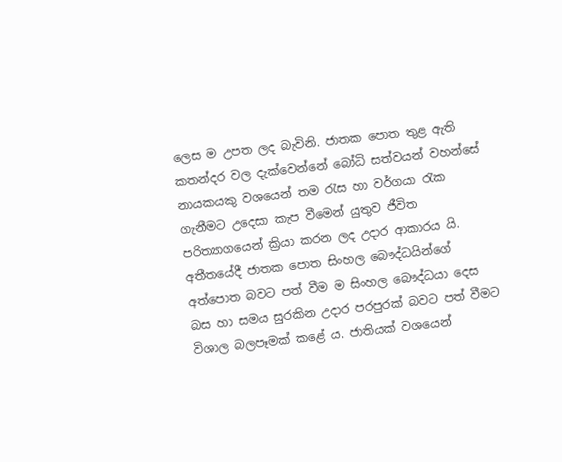ලෙස ම උපත ලද බැවිනි. ජාතක පොත තුළ ඇති කතන්දර වල දැක්වෙන්නේ බෝධි සත්වයන් වහන්සේ නායකයකු වශයෙන් තම රැස හා වර්ගයා රැක ගැනීමට උදෙසා කැප වීමෙන් යුතුව ජීවිත පරිත්‍යාගයෙන් ක්‍රියා කරන ලද උදාර ආකාරය යි. අතීතයේදී ජාතක පොත සිංහල බෞද්ධයින්ගේ අත්පොත බවට පත් වීම ම සිංහල බෞද්ධයා දෙස බස හා සමය සුරකින උදාර පරපුරක් බවට පත් වීමට විශාල බලපෑමක් කළේ ය. ජාතියක් වශයෙන්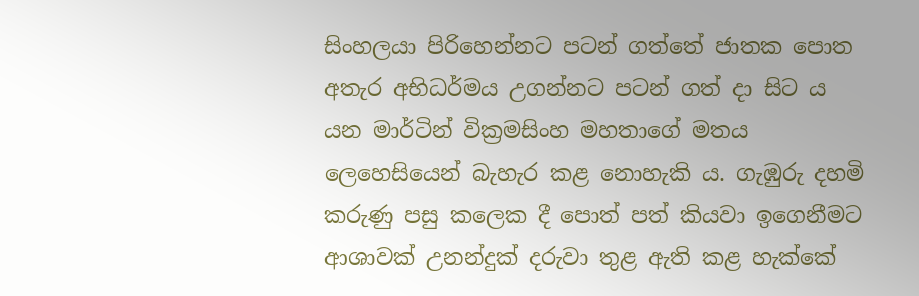සිංහලයා පිරිහෙන්නට පටන් ගත්තේ ජාතක පොත අතැර අභිධර්මය උගන්නට පටන් ගත් දා සිට ය යන මාර්ටින් වික්‍රමසිංහ මහතාගේ මතය ලෙහෙසියෙන් බැහැර කළ නොහැකි ය. ගැඹුරු දහමි කරුණු පසු කලෙක දී පොත් පත් කියවා ඉගෙනීමට ආශාවක් උනන්දුක් දරුවා තුළ ඇති කළ හැක්කේ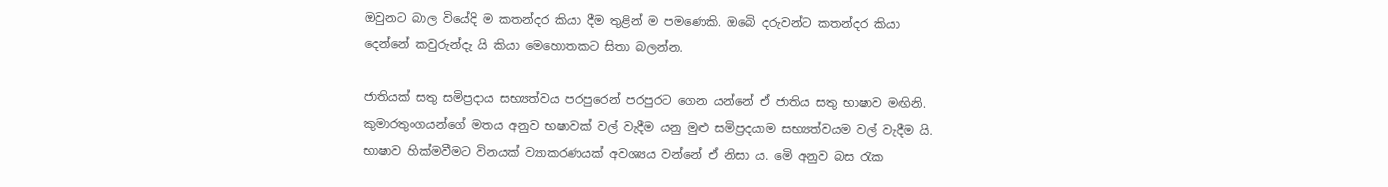ඔවුනට බාල වියේදි ම කතන්දර කියා දීම තුළින් ම පමණෙකි. ඔබෙි දරුවන්ට කතන්දර කියා දෙන්නේ කවුරුන්දැ යි කියා මෙහොතකට සිතා බලන්න.

ජාතියක් සතු සමිප්‍රදාය සභ්‍යත්වය පරපුරෙන් පරපුරට ගෙන යන්නේ ඒ ජාතිය සතු භාෂාව මඟිනි. කුමාරතුංගයන්ගේ මතය අනුව භෂාවක් වල් වැදීම යනු මුළු සමිප්‍රදයාම සභ්‍යත්වයම වල් වැදීම යි. භාෂාව හික්මවීමට විනයක් ව්‍යාකරණයක් අවශ්‍යය වන්නේ ඒ නිසා ය. මෙි අනුව බස රැක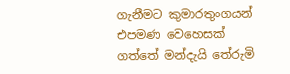ගැනීමට කුමාරතුංගයන් එපමණ වෙහෙසක් ගත්තේ මන්දැයි තේරුමි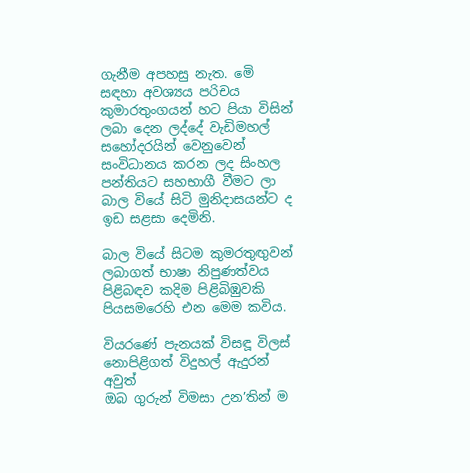ගැනීම අපහසු නැත. මෙි සඳහා අවශ්‍යය පරිචය කුමාරතුංගයන් හට පියා විසින් ලබා දෙන ලද්දේ වැඩිමහල් සහෝදරයින් වෙනුවෙන් සංවිධානය කරන ලද සිංහල පන්තියට සහභාගී වීමට ලා බාල වියේ සිටි මුනිදාසයන්ට ද ඉඩ සළසා දෙමිනි.

බාල වියේ සිටම කුමරතුඟුවන් ලබාගත් භාෂා නිපුණත්වය පිළිබඳව කදිම පිළිබිඹුවකි පියසමරෙහි එන මෙම කවිය.

වියරණේ පැනයක් විසඳූ විලස්
නොපිළිගත් විදුහල් ඇදුරන් අවුත්
ඔබ ගුරුන් විමසා උන’තින් ම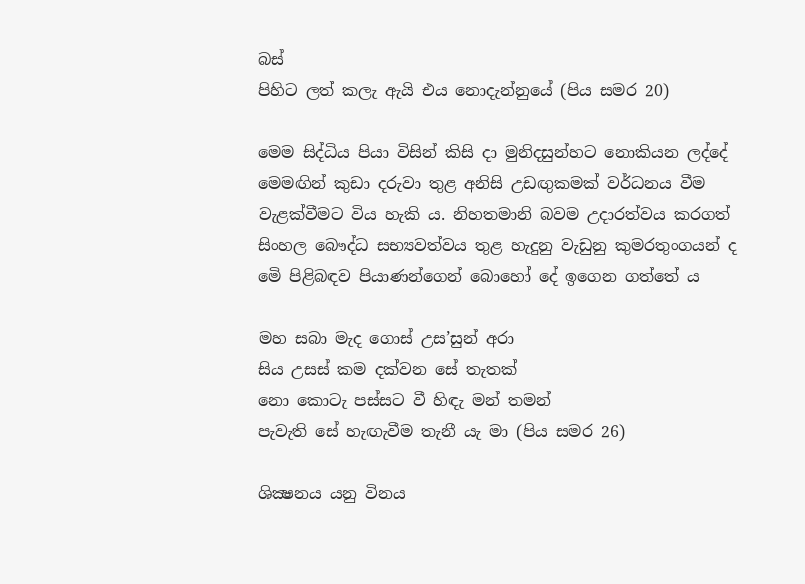බස්
පිහිට ලත් කලැ ඇයි එය නොදැන්නුයේ (පිය සමර 20)

මෙම සිද්ධිය පියා විසින් කිසි දා මුනිදසුන්හට නොකියන ලද්දේ මෙමඟින් කුඩා දරුවා තුළ අනිසි උඩඟුකමක් වර්ධනය වීම වැළක්වීමට විය හැකි ය. නිහතමානි බවම උදාරත්වය කරගත් සිංහල බෞද්ධ සභ්‍යවත්වය තුළ හැදුනු වැඩුනු කුමරතුංගයන් ද මෙි පිළිබඳව පියාණන්ගෙන් බොහෝ දේ ඉගෙන ගත්තේ ය

මහ සබා මැද ගොස් උස’සුන් අරා
සිය උසස් කම දක්වන සේ තැතක්
නො කොටැ පස්සට වී හිඳැ මන් තමන්
පැවැති සේ හැඟැවීම තැනී යැ මා (පිය සමර 26)

ශික්‍ෂනය යනු විනය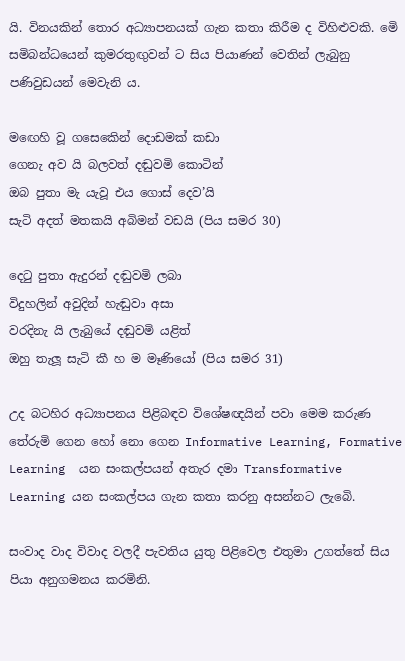යි. විනයකින් තොර අධ්‍යාපනයක් ගැන කතා කිරීම ද විහිළුවකි. මෙි සමිබන්ධයෙන් කුමරතුඟුවන් ට සිය පියාණන් වෙතින් ලැබුනු පණිවුඩයන් මෙවැනි ය.

මඟෙහි වූ ගසෙකෙින් දොඩමක් කඩා
ගෙනැ අව යි බලවත් දඬුවමි කොටින්
ඔබ පුතා මැ යැවූ එය ගොස් දෙව’යි
සැටි අදත් මතකයි අබිමන් වඩයි (පිය සමර 30)

දෙටු පුතා ඇදුරන් දඬුවමි ලබා
විදුහලින් අවුදින් හැඬුවා අසා
වරදිනැ යි ලැබුයේ දඬුවමි යළිත්
ඔහු තැලූ සැටි කී හ ම මෑණියෝ (පිය සමර 31)

උද බටහිර අධ්‍යාපනය පිළිබඳව විශේෂඥයින් පවා මෙම කරුණ තේරුමි ගෙන හෝ නො ගෙන Informative Learning, Formative Learning  යන සංකල්පයන් අතැර දමා Transformative Learning යන සංකල්පය ගැන කතා කරනු අසන්නට ලැබෙි.

සංවාද වාද විවාද වලදී පැවතිය යුතු පිළිවෙල එතුමා උගත්තේ සිය පියා අනුගමනය කරමිනි.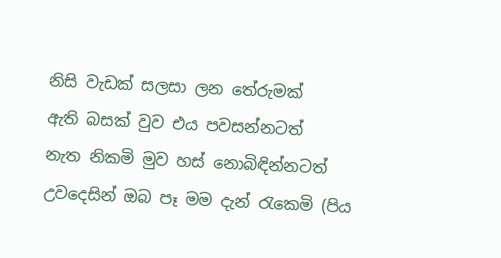නිසි වැඩක් සලසා ලන තේරුමක්
ඇති බසක් වුව එය පවසන්නටත්
නැත නිකමි මුව හස් නොබිඳින්නටත්
උවදෙසින් ඔබ පෑ මම දැන් රැකෙමි (පිය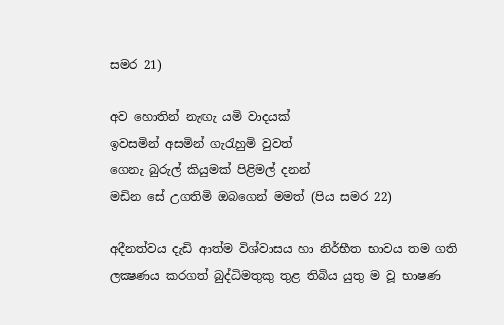සමර 21)

අව හොතින් නැඟැ යමි වාදයක්
ඉවසමින් අසමින් ගැරැහුමි වුවත්
ගෙනැ බුරුල් කියුමක් පිළිමල් දනන්
මඩින සේ උගතිමි ඔබගෙන් මමත් (පිය සමර 22)

අදීනත්වය දැඩි ආත්ම විශ්වාසය හා නිර්භීත භාවය තම ගති ලක්‍ෂණය කරගත් බුද්ධිමතුකු තුළ තිබිය යුතු ම වූ භාෂණ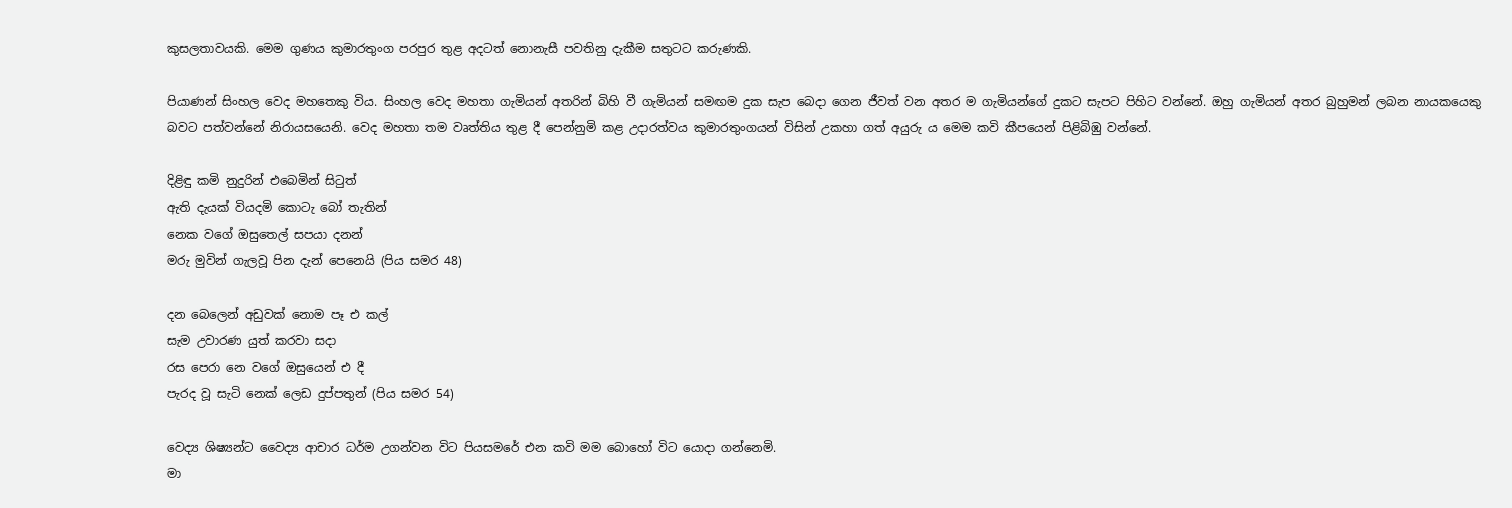කුසලතාවයකි. මෙම ගුණය කුමාරතුංග පරපුර තුළ අදටත් නොනැසී පවතිනු දැකීම සතුටට කරුණකි.

පියාණන් සිංහල වෙද මහතෙකු විය. සිංහල වෙද මහතා ගැමියන් අතරින් බිහි වී ගැමියන් සමඟම දුක සැප බෙදා ගෙන ජීවත් වන අතර ම ගැමියන්ගේ දුකට සැපට පිහිට වන්නේ. ඔහු ගැමියන් අතර බුහුමන් ලබන නායකයෙකු බවට පත්වන්නේ නිරායසයෙනි. වෙද මහතා තම වෘත්තිය තුළ දී පෙන්නුමි කළ උදාරත්වය කුමාරතුංගයන් විසින් උකහා ගත් අයුරු ය මෙම කවි කීපයෙන් පිළිබිඹු වන්නේ.

දිළිඳු කමි නුදුරින් එබෙමින් සිටුත්
ඇති දැයක් වියදමි කොටැ බෝ තැතින්
නෙක වගේ ඔසුතෙල් සපයා දනන්
මරු මුවින් ගැලවූ පින දැන් පෙනෙයි (පිය සමර 48)

දන බෙලෙන් අඩුවක් නොම පෑ එ කල්
සැම උවාරණ යුත් කරවා සදා
රස පෙරා නෙ වගේ ඔසුයෙන් එ දී
පැරද වූ සැටි නෙක් ලෙඩ දුප්පතුන් (පිය සමර 54)

වෙද්‍ය ශිෂ්‍යන්ට වෛද්‍ය ආචාර ධර්ම උගන්වන විට පියසමරේ එන කවි මම බොහෝ විට යොදා ගන්නෙමි.
මා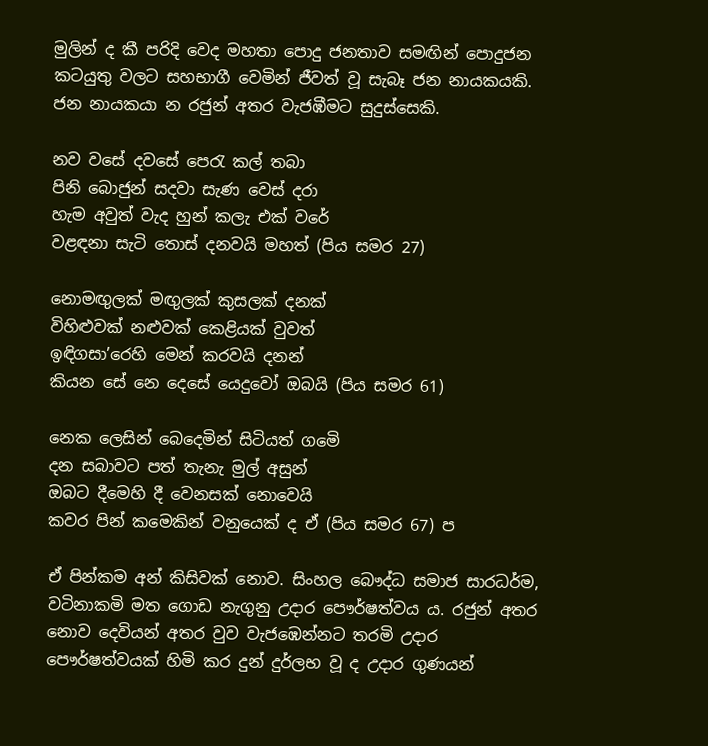මුලින් ද කී පරිදි වෙද මහතා පොදු ජනතාව සමඟින් පොදුජන කටයුතු වලට සහභාගී වෙමින් ජීවත් වූ සැබෑ ජන නායකයකි. ජන නායකයා න රජුන් අතර වැජඹීමට සුදුස්සෙකි.

නව වසේ දවසේ පෙරැ කල් තබා
පිනි බොජුන් සදවා සැණ වෙස් දරා
හැම අවුත් වැද හුන් කලැ එක් වරේ
වළඳනා සැටි තොස් දනවයි මහත් (පිය සමර 27)

නොමඟුලක් මඟුලක් කුසලක් දනක්
විහිළුවක් නළුවක් කෙළියක් වුවත්
ඉඳිගසා’රෙහි මෙන් කරවයි දනන්
කියන සේ නෙ දෙසේ යෙදුවෝ ඔබයි (පිය සමර 61)

නෙක ලෙසින් බෙදෙමින් සිටියත් ගමෙි
දන සබාවට පත් තැනැ මුල් අසුන්
ඔබට දීමෙහි දී වෙනසක් නොවෙයි
කවර පින් කමෙකින් වනුයෙක් ද ඒ (පිය සමර 67) ප

ඒ පින්කම අන් කිසිවක් නොව. සිංහල බෞද්ධ සමාජ සාරධර්ම, වටිනාකමි මත ගොඩ නැගුනු උදාර පෞර්ෂත්වය ය. රජුන් අතර නොව දෙවියන් අතර වුව වැජඹෙන්නට තරමි උදාර පෞර්ෂත්වයක් හිමි කර දුන් දුර්ලභ වූ ද උදාර ගුණයන්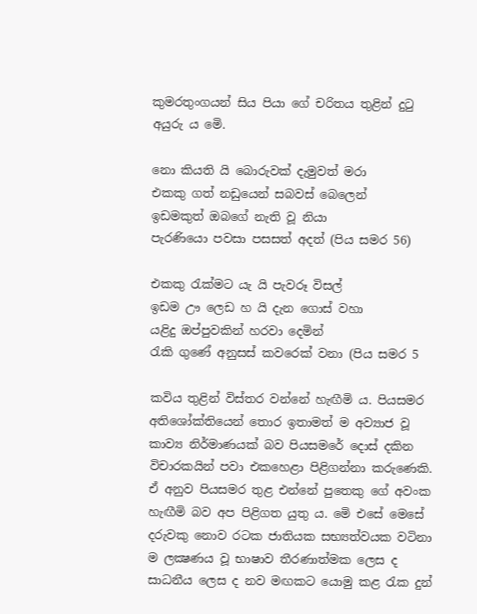කුමරතුංගයන් සිය පියා ගේ චරිතය තුළින් දුටු අයුරු ය මෙි.

නො කියති යි බොරුවක් දැමුවත් මරා
එකකු ගත් නඩුයෙන් සබවස් බෙලෙන්
ඉඩමකුත් ඔබගේ නැති වූ නියා
පැරණියො පවසා පසසත් අදත් (පිය සමර 56)

එකකු රැක්මට යැ යි පැවරූ විසල්
ඉඩම ඌ ලෙඩ හ යි දැන ගොස් වහා
යළිදු ඔප්පුවකින් හරවා දෙමින්
රැකි ගුණේ අනුසස් කවරෙක් වනා (පිය සමර 5

කවිය තුළින් විස්තර වන්නේ හැඟීමි ය. පියසමර අතිශෝක්තියෙන් තොර ඉතාමත් ම අව්‍යාජ වූ කාව්‍ය නිර්මාණයක් බව පියසමරේ දොස් දකින විචාරකයින් පවා එකහෙළා පිළිගන්නා කරුණෙකි. ඒ අනුව පියසමර තුළ එන්නේ පුතෙකු ගේ අවංක හැඟීමි බව අප පිළිගත යුතු ය. මෙි එසේ මෙසේ දරුවකු නොව රටක ජාතියක සභ්‍යත්වයක වටිනා ම ලක්‍ෂණය වූ භාෂාව තීරණාත්මක ලෙස ද සාධනීය ලෙස ද නව මඟකට යොමු කළ රැක දුන්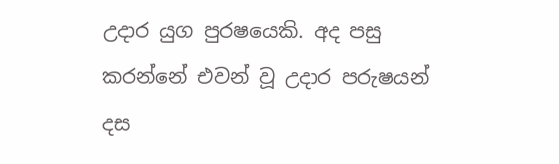උදාර යුග පුරෂයෙකි. අද පසු කරන්නේ එවන් වූ උදාර පරුෂයන් දස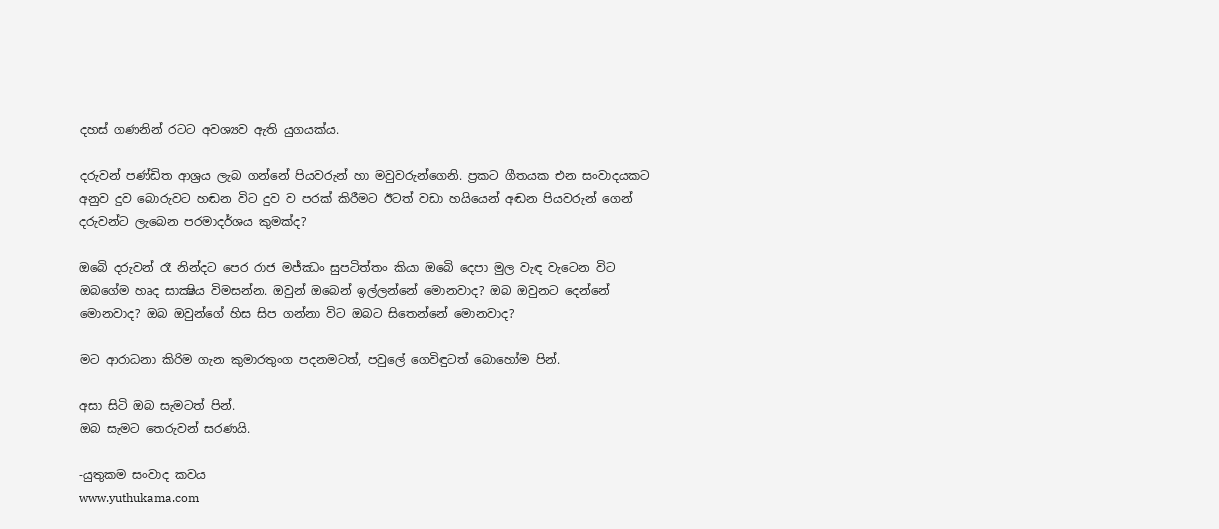දහස් ගණනින් රටට අවශ්‍යව ඇති යුගයක්ය.

දරුවන් පණ්ඩිත ආශ්‍රය ලැබ ගන්නේ පියවරුන් හා මවුවරුන්ගෙනි. ප්‍රකට ගීතයක එන සංවාදයකට අනුව දුව බොරුවට හඬන විට දුව ව පරක් කිරීමට ඊටත් වඩා හයියෙන් අඬන පියවරුන් ගෙන් දරුවන්ට ලැබෙන පරමාදර්ශය කුමක්ද?

ඔබෙි දරුවන් රෑ නින්දට පෙර රාජ මජ්ඣං සුපටිත්තං කියා ඔබෙි දෙපා මුල වැඳ වැටෙන විට ඔබගේම හෘද සාක්‍ෂිය විමසන්න. ඔවුන් ඔබෙන් ඉල්ලන්නේ මොනවාද? ඔබ ඔවුනට දෙන්නේ මොනවාද? ඔබ ඔවුන්ගේ හිස සිප ගන්නා විට ඔබට සිතෙන්නේ මොනවාද?

මට ආරාධනා කිරිම ගැන කුමාරතුංග පදනමටත්, පවුලේ ගෙවිඳුටත් බොහෝම පින්.

අසා සිටි ඔබ සැමටත් පින්.
ඔබ සැමට තෙරුවන් සරණයි.

-යුතුකම සංවාද කවය
www.yuthukama.com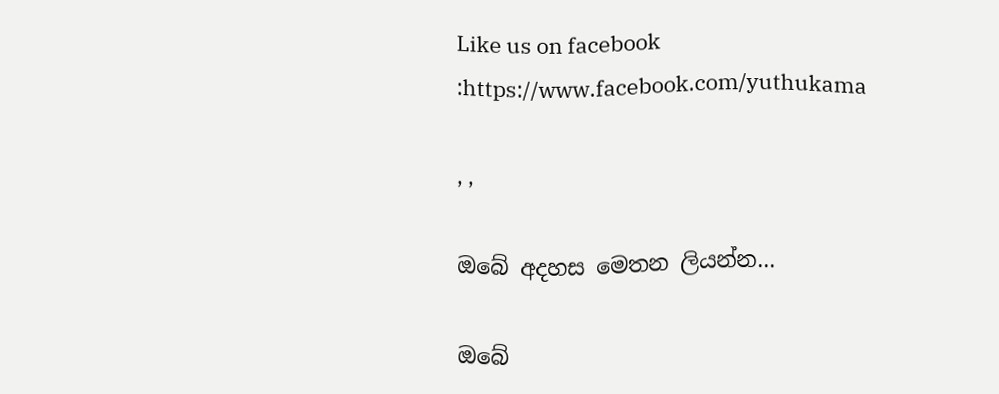Like us on facebook :https://www.facebook.com/yuthukama

, ,

ඔබේ අදහස මෙතන ලියන්න...

ඔබේ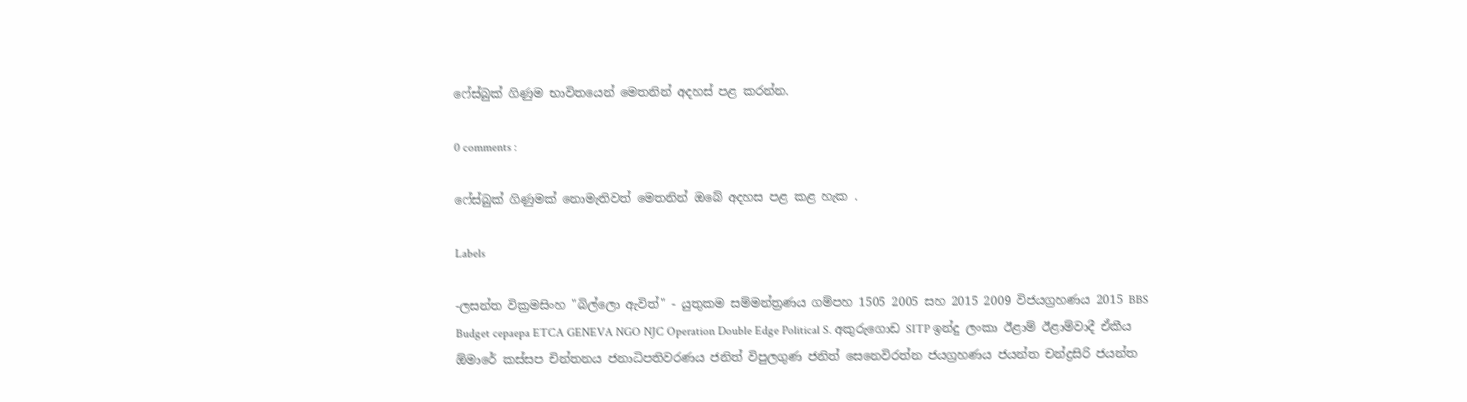ෆේස්බුක් ගිණුම භාවිතයෙන් මෙතනින් අදහස් පළ කරන්න.

0 comments :

ෆේස්බුක් ගිණුමක් නොමැතිවත් මෙතනින් ඔබේ අදහස පළ කළ හැක .

Labels

-ලසන්ත වික්‍රමසිංහ "බිල්ලො ඇවිත්" - යුතුකම සම්මන්ත්‍රණය ගම්පහ 1505 2005 සහ 2015 2009 විජයග්‍රහණය 2015 BBS Budget cepaepa ETCA GENEVA NGO NJC Operation Double Edge Political S. අකුරුගොඩ SITP ඉන්දු ලංකා ඊළාම් ඊළාම්වාදී ඒකීය ඕමාරේ කස්‌සප චින්තනය ජනාධිපතිවරණය ජනිත් විපුලගුණ ජනිත් සෙනෙවිරත්න ජයග්‍රහණය ජයන්ත චන්ද්‍රසිරි ජයන්ත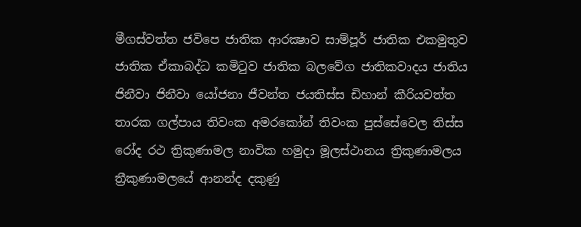මීගස්වත්ත ජවිපෙ ජාතික ආරක්‍ෂාව සාම්පූර් ජාතික එකමුතුව ජාතික ඒකාබද්ධ කමිටුව ජාතික බලවේග ජාතිකවාදය ජාතිය ජිනීවා ජිනීවා යෝජනා ජීවන්ත ජයතිස්ස ඩිහාන් කීරියවත්ත තාරක ගල්පාය තිවංක අමරකෝන් තිවංක පුස්සේවෙල තිස්‌ස රෝද රථ ත්‍රිකුණාමල නාවික හමුදා මූලස්‌ථානය ත්‍රිකුණාමලය ත්‍රීකුණාමලයේ ආනන්ද දකුණු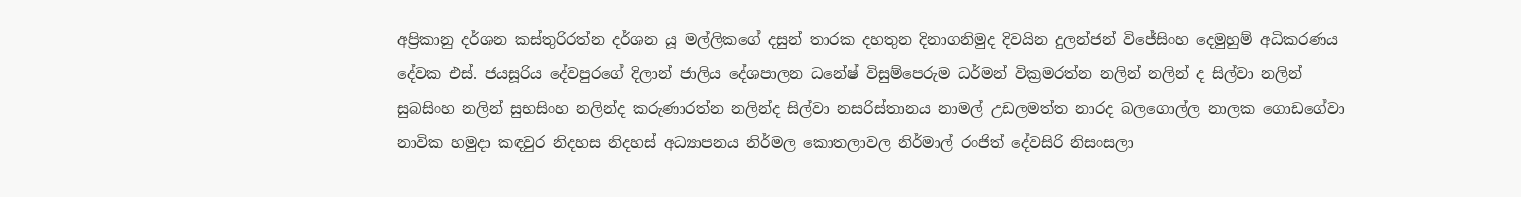අප්‍රිකානු දර්ශන කස්තුරිරත්න දර්ශන යූ මල්ලිකගේ දසුන් තාරක දහතුන දිනාගනිමුද දිවයින දුලන්ජන් විජේසිංහ දෙමුහුම් අධිකරණය දේවක එස්. ජයසූරිය දේවපුරගේ දිලාන් ජාලිය දේශපාලන ධනේෂ් විසුම්පෙරුම ධර්මන් වික්‍රමරත්න නලින් නලින් ද සිල්වා නලින් සුබසිංහ නලින් සුභසිංහ නලින්ද කරුණාරත්න නලින්ද සිල්වා නසරිස්‌තානය නාමල් උඩලමත්ත නාරද බලගොල්ල නාලක ගොඩගේවා නාවික හමුදා කඳවුර නිදහස නිදහස් අධ්‍යාපනය නිර්මල කොතලාවල නිර්මාල් රංජිත් දේවසිරි නිසංසලා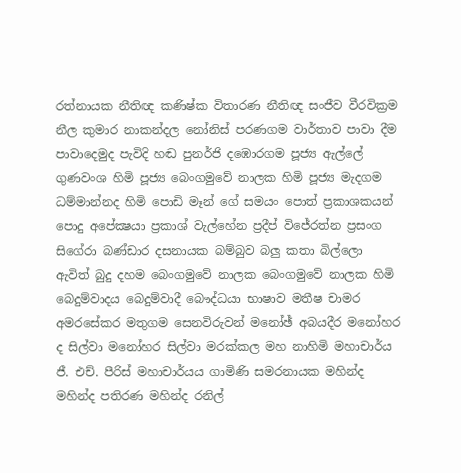රත්නායක නීතිඥ කණිෂ්ක විතාරණ නීතිඥ සංජීව වීරවික්‍රම නීල කුමාර නාකන්දල නෝනිස් පරණගම වාර්තාව පාවා දීම පාවාදෙමුද පැවිදි හඬ පුනර්ජි දඹොරගම පූජ්‍ය ඇල්ලේ ගුණවංශ හිමි පූජ්‍ය බෙංගමුවේ නාලක හිමි පූජ්‍ය මැදගම ධම්මාන්නද හිමි පොඩි මෑන් ගේ සමයං පොත් ප්‍රකාශකයන් පොදු අපේක්‍ෂයා ප්‍රකාශ් වැල්හේන ප්‍රදීප් විජේරත්න ප්‍රසංග සිගේරා බණ්ඩාර දසනායක බම්බුව බලු කතා බිල්ලො ඇවිත් බුදු දහම බෙංගමුවේ නාලක බෙංගමුවේ නාලක හිමි බෙදුම්වාදය බෙදුම්වාදී බෞද්ධයා භාෂාව මතීෂ චාමර අමරසේකර මතුගම සෙනවිරුවන් මනෝඡ් අබයදීර මනෝහර ද සිල්වා මනෝහර සිල්වා මරක්කල මහ නාහිමි මහාචාර්ය ජී. එච්. පීරිස් මහාචාර්යය ගාමිණි සමරනායක මහින්ද මහින්ද පතිරණ මහින්ද රනිල්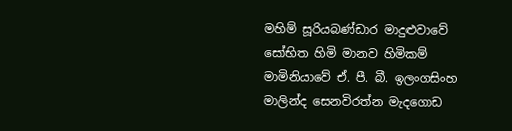මහිම් සූරියබණ්ඩාර මාදුළුවාවේ සෝභිත හිමි මානව හිමිකම් මාමිනියාවේ ඒ. පී. බී. ඉලංගසිංහ මාලින්ද සෙනවිරත්න මැදගොඩ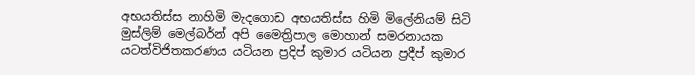අභයතිස්ස නාහිමි මැදගොඩ අභයතිස්ස හිමි මිලේනියම් සිටි මුස්‌ලිම් මෙල්බර්න් අපි මෛත්‍රිපාල මොහාන් සමරනායක යටත්විජිතකරණය යටියන ප්‍රදිප් කුමාර යටියන ප්‍රදීප් කුමාර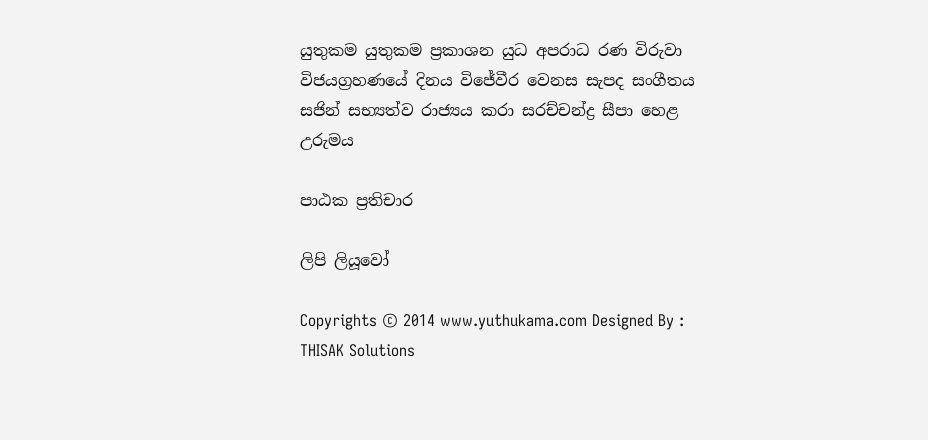යුතුකම යුතුකම ප්‍රකාශන යුධ අපරාධ රණ විරුවා විජයග්‍රහණයේ දිනය විජේවීර වෙනස සැපද සංගීතය සජින් සභ්‍යත්ව රාජ්‍යය කරා සරච්චන්ද්‍ර සීපා හෙළ උරුමය

පාඨක ප්‍රතිචාර

ලිපි ලියූවෝ

Copyrights © 2014 www.yuthukama.com Designed By : THISAK Solutions